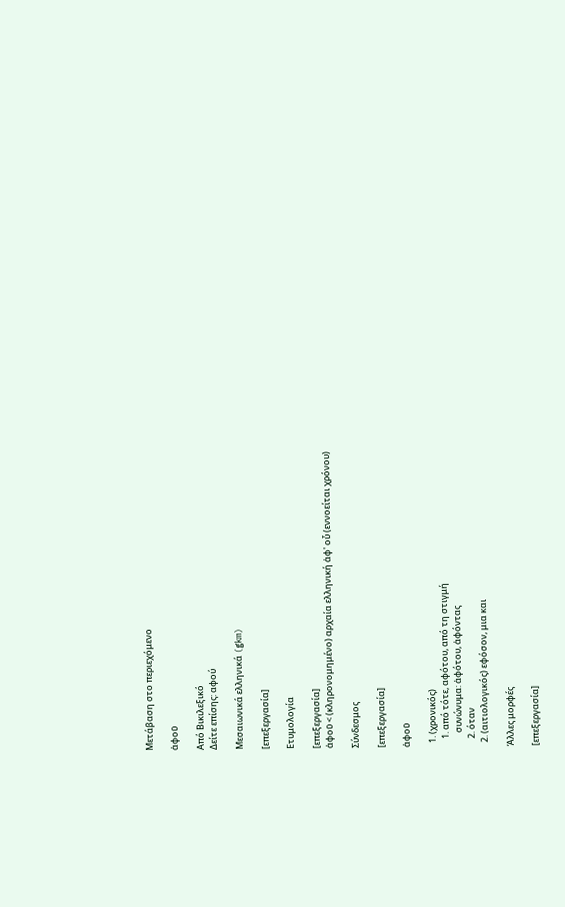Μετάβαση στο περιεχόμενο

ἀφοῦ

Από Βικιλεξικό
Δείτε επίσης: αφού

Μεσαιωνικά ελληνικά (gkm)

[επεξεργασία]

Ετυμολογία

[επεξεργασία]
ἀφοῦ < (κληρονομημένο) αρχαία ελληνική ἀφ' οὗ (εννοείται χρόνου)

Σύνδεσμος

[επεξεργασία]

ἀφοῦ

  1. (χρονικός)
    1. από τότε, αφότου, από τη στιγμή
       συνώνυμα: ἀφότου, ἀφόντας
    2. όταν
  2. (αιτιολογικός) εφόσον, μια και

Άλλες μορφές

[επεξεργασία]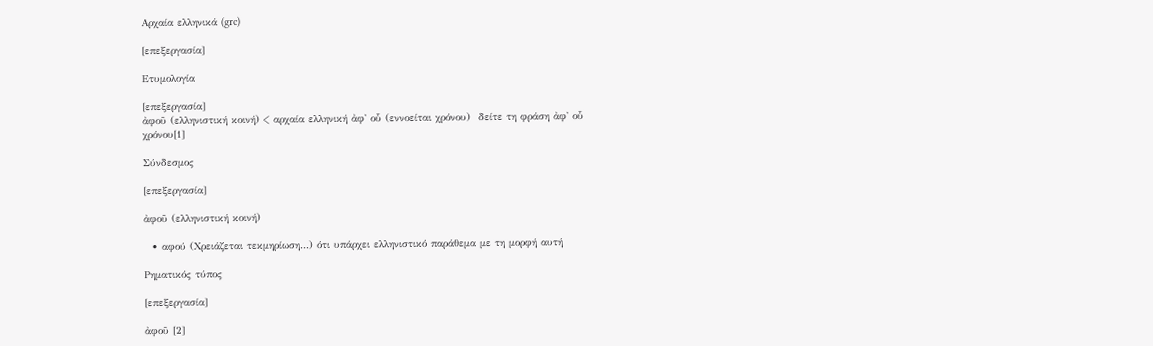Αρχαία ελληνικά (grc)

[επεξεργασία]

Ετυμολογία

[επεξεργασία]
ἀφοῦ (ελληνιστική κοινή) < αρχαία ελληνική ἀφ' οὗ (εννοείται χρόνου)  δείτε τη φράση ἀφ' οὗ χρόνου[1]

Σύνδεσμος

[επεξεργασία]

ἀφοῦ (ελληνιστική κοινή)

  • αφού (Χρειάζεται τεκμηρίωση…) ότι υπάρχει ελληνιστικό παράθεμα με τη μορφή αυτή

Ρηματικός τύπος

[επεξεργασία]

ἀφοῦ [2]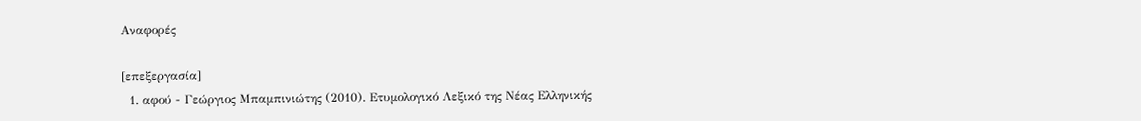Αναφορές

[επεξεργασία]
  1. αφού - Γεώργιος Μπαμπινιώτης (2010). Ετυμολογικό Λεξικό της Νέας Ελληνικής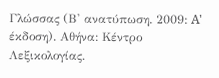Γλώσσας (Β' ανατύπωση. 2009: A' έκδοση). Αθήνα: Κέντρο Λεξικολογίας.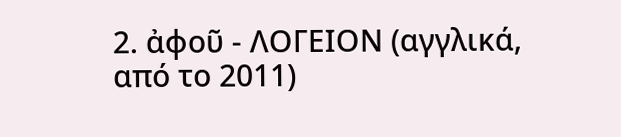2. ἀφοῦ - ΛΟΓΕΙΟΝ (αγγλικά, από το 2011)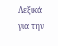Λεξικά για την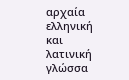αρχαία ελληνική και λατινική γλώσσα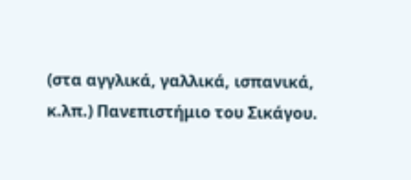(στα αγγλικά, γαλλικά, ισπανικά, κ.λπ.) Πανεπιστήμιο του Σικάγου.